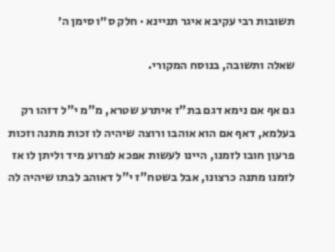תשובות רבי עקיבא איגר תניינא · חלק ס״ו סימן ה׳

שאלה ותשובה, בנוסח המקורי.

גם אף אם נימא דגם בת"ז איתרע שטרא, מ"מ י"ל דזהו רק בעלמא, דאף אם הוא אוהבו ורוצה שיהיה לו זכות מתנה וזכות פרעון חובו לזמנו, היינו לעשות אפכא לפרוע מיד וליתן לו אז לזמנו מתנה כרצונו, אבל בשטח"ז י"ל דאוהב לבתו שיהיה לה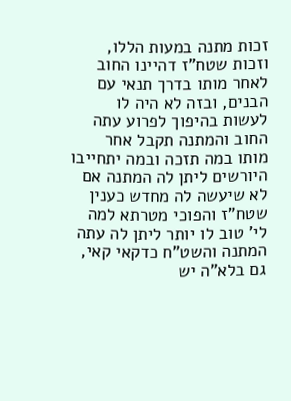זכות מתנה במעות הללו, וזכות שטח"ז דהיינו החוב לאחר מותו בדרך תנאי עם הבנים, ובזה לא היה לו לעשות בהיפוך לפרוע עתה החוב והמתנה תקבל אחר מותו במה תזכה ובמה יתחייבו היורשים ליתן לה המתנה אם לא שיעשה לה מחדש כענין שטח"ז והפוכי מטרתא למה לי' טוב לו יותר ליתן לה עתה המתנה והשט"ח כדקאי קאי, גם בלא"ה יש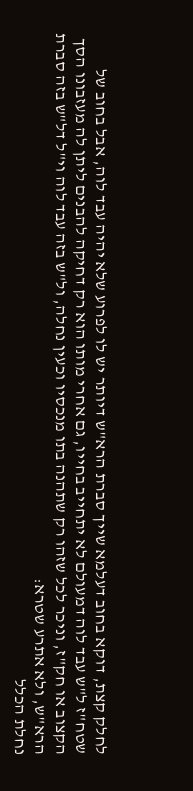לחלק קצת, דוקא בחוב דעלמא שייך סברת הרא"ש דיותר יש לו לפרוע שלא יהיה עבד לוה, אבל בחוב של שטח"ז ל"ש עבד לוה דמעולם לא יתחייב בחייו, גם אחרי מותו הוא רק דחיקה להבנים ליתן לה מעזבונו הסך הקצוב או חק"ז, וניכר לכל שזהו רק שתהנה בתו מנכסיו וכעין נחלה, ול"ש בזה עבד לוה וי"ל דל"ש בזה סברת הרא"ש, ולא אתרע שטרא:
נחלת הכלל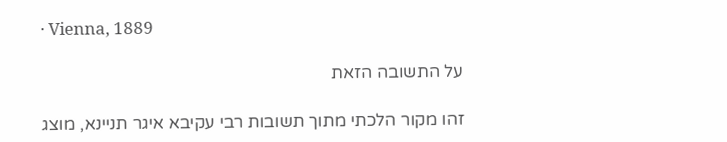· Vienna, 1889

על התשובה הזאת

זהו מקור הלכתי מתוך תשובות רבי עקיבא איגר תניינא, מוצג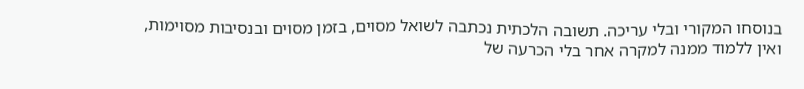בנוסחו המקורי ובלי עריכה. תשובה הלכתית נכתבה לשואל מסוים, בזמן מסוים ובנסיבות מסוימות, ואין ללמוד ממנה למקרה אחר בלי הכרעה של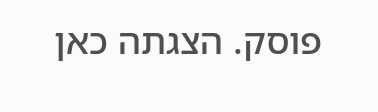פוסק. הצגתה כאן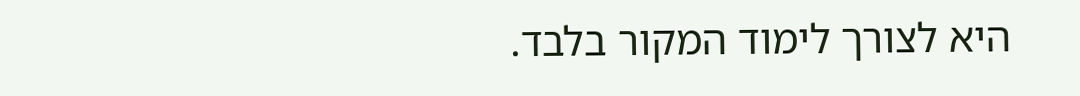היא לצורך לימוד המקור בלבד.